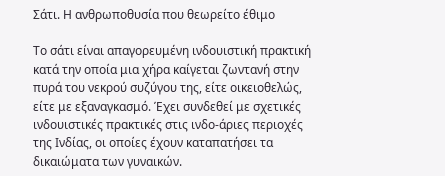Σάτι. Η ανθρωποθυσία που θεωρείτο έθιμο

Το σάτι είναι απαγορευμένη ινδουιστική πρακτική κατά την οποία μια χήρα καίγεται ζωντανή στην πυρά του νεκρού συζύγου της, είτε οικειοθελώς, είτε με εξαναγκασμό. Έχει συνδεθεί με σχετικές ινδουιστικές πρακτικές στις ινδο-άριες περιοχές της Ινδίας, οι οποίες έχουν καταπατήσει τα δικαιώματα των γυναικών.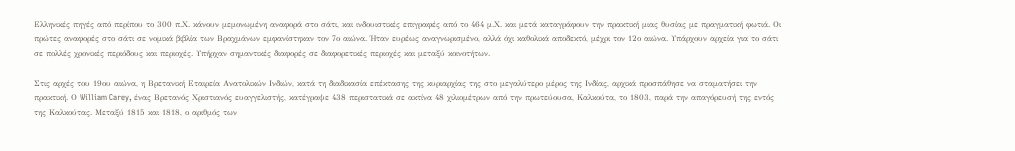Ελληνικές πηγές από περίπου το 300 π.Χ. κάνουν μεμονωμένη αναφορά στο σάτι, και ινδουιστικές επιγραφές από το 464 μ.Χ. και μετά καταγράφουν την πρακτική μιας θυσίας με πραγματική φωτιά. Οι πρώτες αναφορές στο σάτι σε νομικά βιβλία των Βραχμάνων εμφανίστηκαν τον 7ο αιώνα. Ήταν ευρέως αναγνωρισμένο, αλλά όχι καθολικά αποδεκτό, μέχρι τον 12ο αιώνα. Υπάρχουν αρχεία για το σάτι σε πολλές χρονικές περιόδους και περιοχές. Υπήρχαν σημαντικές διαφορές σε διαφορετικές περιοχές και μεταξύ κοινοτήτων.

Στις αρχές του 19ου αιώνα, η Βρετανική Εταιρεία Ανατολικών Ινδιών, κατά τη διαδικασία επέκτασης της κυριαρχίας της στο μεγαλύτερο μέρος της Ινδίας, αρχικά προσπάθησε να σταματήσει την πρακτική. Ο William Carey, ένας Βρετανός Χριστιανός ευαγγελιστής, κατέγραψε 438 περιστατικά σε ακτίνα 48 χιλιομέτρων από την πρωτεύουσα, Καλκούτα, το 1803, παρά την απαγόρευσή της εντός της Καλκούτας. Μεταξύ 1815 και 1818, ο αριθμός των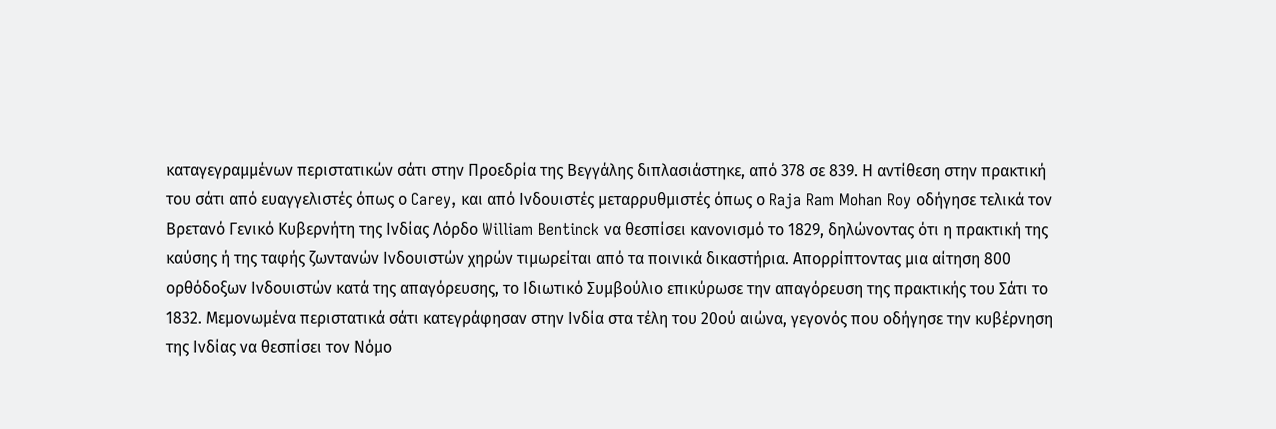καταγεγραμμένων περιστατικών σάτι στην Προεδρία της Βεγγάλης διπλασιάστηκε, από 378 σε 839. Η αντίθεση στην πρακτική του σάτι από ευαγγελιστές όπως ο Carey, και από Ινδουιστές μεταρρυθμιστές όπως ο Raja Ram Mohan Roy οδήγησε τελικά τον Βρετανό Γενικό Κυβερνήτη της Ινδίας Λόρδο William Bentinck να θεσπίσει κανονισμό το 1829, δηλώνοντας ότι η πρακτική της καύσης ή της ταφής ζωντανών Ινδουιστών χηρών τιμωρείται από τα ποινικά δικαστήρια. Απορρίπτοντας μια αίτηση 800 ορθόδοξων Ινδουιστών κατά της απαγόρευσης, το Ιδιωτικό Συμβούλιο επικύρωσε την απαγόρευση της πρακτικής του Σάτι το 1832. Μεμονωμένα περιστατικά σάτι κατεγράφησαν στην Ινδία στα τέλη του 20ού αιώνα, γεγονός που οδήγησε την κυβέρνηση της Ινδίας να θεσπίσει τον Νόμο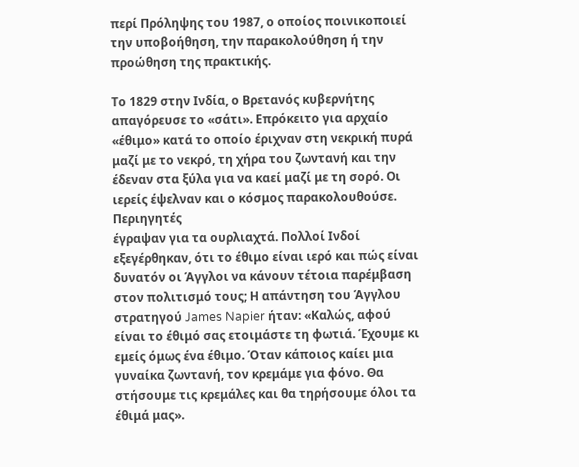περί Πρόληψης του 1987, ο οποίος ποινικοποιεί την υποβοήθηση, την παρακολούθηση ή την προώθηση της πρακτικής.

Το 1829 στην Ινδία, ο Βρετανός κυβερνήτης απαγόρευσε το «σάτι». Επρόκειτο για αρχαίο «έθιμο» κατά το οποίο έριχναν στη νεκρική πυρά μαζί με το νεκρό, τη χήρα του ζωντανή και την έδεναν στα ξύλα για να καεί μαζί με τη σορό. Οι ιερείς έψελναν και ο κόσμος παρακολουθούσε. Περιηγητές
έγραψαν για τα ουρλιαχτά. Πολλοί Ινδοί εξεγέρθηκαν, ότι το έθιμο είναι ιερό και πώς είναι δυνατόν οι Άγγλοι να κάνουν τέτοια παρέμβαση στον πολιτισμό τους; Η απάντηση του Άγγλου στρατηγού James Napier ήταν: «Καλώς, αφού είναι το έθιμό σας ετοιμάστε τη φωτιά. Έχουμε κι εμείς όμως ένα έθιμο. Όταν κάποιος καίει μια γυναίκα ζωντανή, τον κρεμάμε για φόνο. Θα στήσουμε τις κρεμάλες και θα τηρήσουμε όλοι τα έθιμά μας».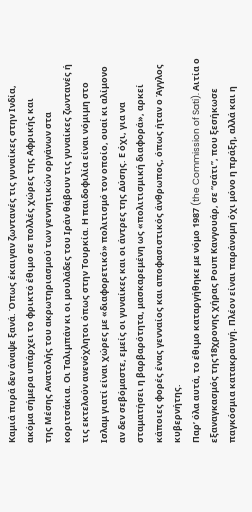Καμιά πυρά δεν άναψε ξανά. Όπως έκαιγαν ζωντανές τις γυναίκες στην Ινδία, ακόμα σήμερα υπάρχει το φρικτό έθιμο σε πολλές χώρες της Αφρικής και
της Μέσης Ανατολής του ακρωτηριασμού των γεννητικών οργάνων στα κοριτσάκια. Οι Ταλιμπάν κι οι μουλάδες του Ιράν θάβουν τις γυναίκες ζωντανές ή τις εκτελούν ανενόχλητοι όπως στην Τουρκία. Η παιδοφιλία είναι νόμιμη στο Ισλαμ γιατί είναι χώρες με «διαφορετικό» πολιτισμό τον οποίο, ουαί κι αλίμονο αν δεν σεβόμαστε, εμείς οι γυναίκες και οι άντρες της Δύσης. Ε όχι, για να σταματήσει η βαρβαρότητα, μασκαρεμένη ως «πολιτισμική διαφορά», αρκεί κάποιες φορές ένας γενναίος και αποφασιστικός άνθρωπος, όπως ήταν ο Άγγλος κυβερνήτης.
Παρ’ όλα αυτά, το έθιμο καταργήθηκε με νόμο 1987 (the Commission of Sati). Αιτία ο εξαναγκασμός της18χρονης χήρας Ρουπ Κανγουάρ, σε “σάτι”, που ξεσήκωσε παγκόσμια κατακραυγή. Πλέον είναι παράνομη όχι μόνο η πράξη, αλλά και η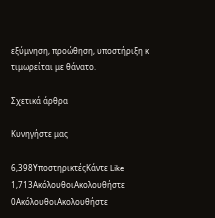εξύμνηση, προώθηση, υποστήριξη κ τιμωρείται με θάνατο.

Σχετικά άρθρα

Κυνηγήστε μας

6,398ΥποστηρικτέςΚάντε Like
1,713ΑκόλουθοιΑκολουθήστε
0ΑκόλουθοιΑκολουθήστε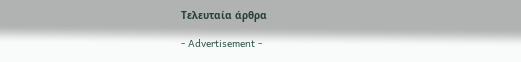Τελευταία άρθρα

- Advertisement -